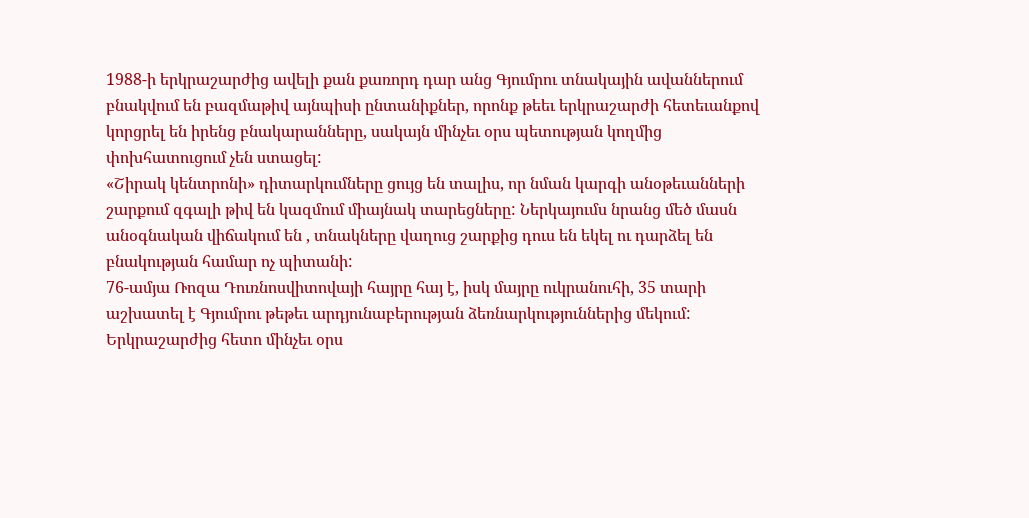1988-ի երկրաշարժից ավելի քան քառորդ դար անց Գյումրու տնակային ավաններում բնակվում են բազմաթիվ այնպիսի ընտանիքներ, որոնք թեեւ երկրաշարժի հետեւանքով կորցրել են իրենց բնակարանները, սակայն մինչեւ օրս պետության կողմից փոխհատուցում չեն ստացել:
«Շիրակ կենտրոնի» դիտարկումները ցույց են տալիս, որ նման կարգի անօթեւանների շարքում զգալի թիվ են կազմում միայնակ տարեցները: Ներկայումս նրանց մեծ մասն անօգնական վիճակում են , տնակները վաղուց շարքից դուս են եկել ու դարձել են բնակության համար ոչ պիտանի:
76-ամյա Ռոզա Դուռնոսվիտովայի հայրը հայ է, իսկ մայրը ուկրանուհի, 35 տարի աշխատել է Գյումրու թեթեւ արդյունաբերության ձեռնարկություններից մեկում: Երկրաշարժից հետո մինչեւ օրս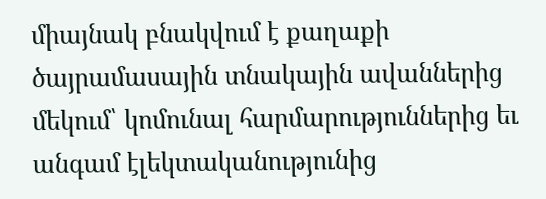միայնակ բնակվում է քաղաքի ծայրամասային տնակային ավաններից մեկում՝ կոմունալ հարմարություններից եւ անգամ էլեկտականությունից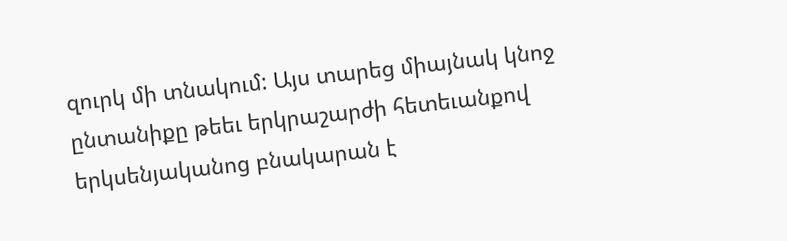զուրկ մի տնակում: Այս տարեց միայնակ կնոջ ընտանիքը թեեւ երկրաշարժի հետեւանքով երկսենյականոց բնակարան է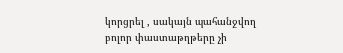կորցրել , սակայն պահանջվող բոլոր փաստաթղթերը չի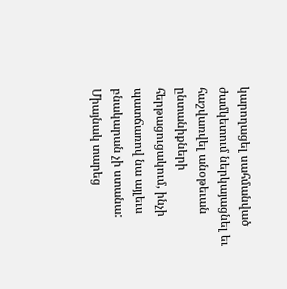կարողացել սահմանված ժամկետում ներկայացնել եւ հաշվառվել անօթեւան ընտանիքների հերթացուցակում, ինչի պատճառով նա այլեւս բնակարան չի ստանա:
Միայնակ տարեց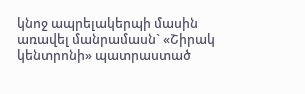կնոջ ապրելակերպի մասին առավել մանրամասն` «Շիրակ կենտրոնի» պատրաստած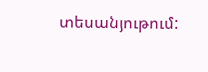տեսանյութում: